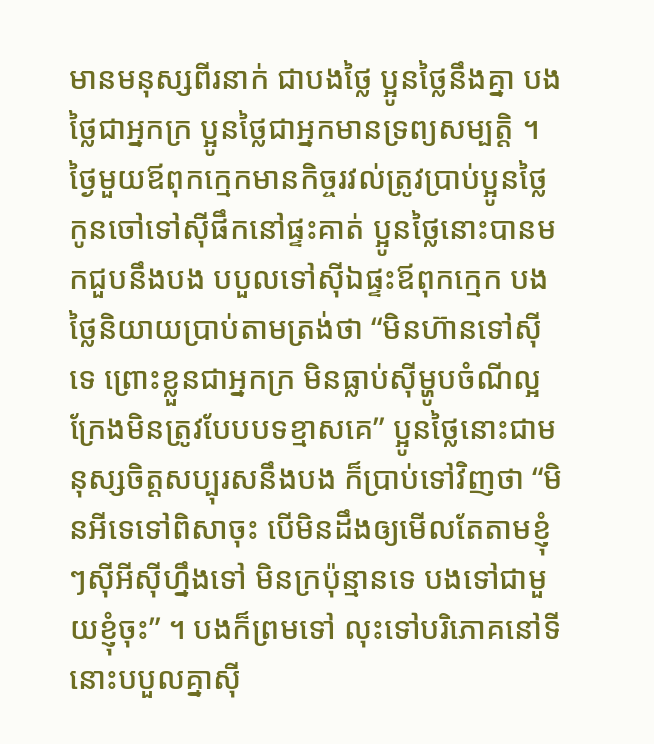មានមនុស្សពីរនាក់ ជាបងថ្លៃ ប្អូនថ្លៃនឹងគ្នា បងថ្លៃជាអ្នកក្រ ប្អូនថ្លៃជាអ្នកមានទ្រព្យសម្បត្តិ ។ ថ្ងៃមួយឪពុកក្មេកមានកិច្ចរវល់ត្រូវប្រាប់ប្អូនថ្លៃ កូនចៅទៅស៊ីផឹកនៅផ្ទះគាត់ ប្អូនថ្លៃនោះបានមកជួបនឹងបង បបួលទៅស៊ីឯផ្ទះឪពុកកេ្មក បងថ្លៃនិយាយប្រាប់តាមត្រង់ថា “មិនហ៊ានទៅស៊ីទេ ព្រោះខ្លួនជាអ្នកក្រ មិនធ្លាប់ស៊ីម្ហូបចំណីល្អ ក្រែងមិនត្រូវបែបបទខ្មាសគេ” ប្អូនថ្លៃនោះជាមនុស្សចិត្តសប្បុរសនឹងបង ក៏ប្រាប់ទៅវិញថា “មិនអីទេទៅពិសាចុះ បើមិនដឹងឲ្យមើលតែតាមខ្ញុំៗស៊ីអីស៊ីហ្នឹងទៅ មិនក្រប៉ុន្មានទេ បងទៅជាមួយខ្ញុំចុះ” ។ បងក៏ព្រមទៅ លុះទៅបរិភោគនៅទីនោះបបួលគ្នាស៊ី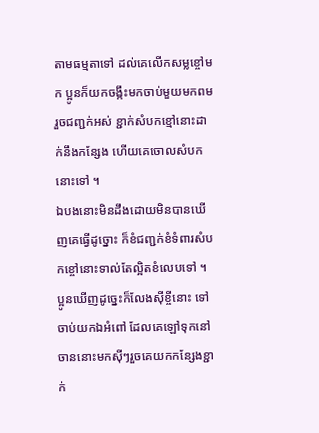តាមធម្មតាទៅ ដល់គេលើកសម្លខ្ចៅមក ប្អូនក៏យកចង្កឹះមកចាប់មួយមកពមរួចជញ្ជក់អស់ ខ្ជាក់សំបកខ្មៅនោះដាក់នឹងកន្សែង ហើយគេចោលសំបកនោះទៅ ។
ឯបងនោះមិនដឹងដោយមិនបានឃើញគេធ្វើដូច្នោះ ក៏ខំជញ្ជក់ខំទំពារសំបកខ្ចៅនោះទាល់តែល្អិតខំលេបទៅ ។ ប្អូនឃើញដូច្នេះក៏លែងស៊ីខ្ចីនោះ ទៅចាប់យកឯអំពៅ ដែលគេឡៅទុកនៅចាននោះមកស៊ីៗរួចគេយកកន្សែងខ្ជាក់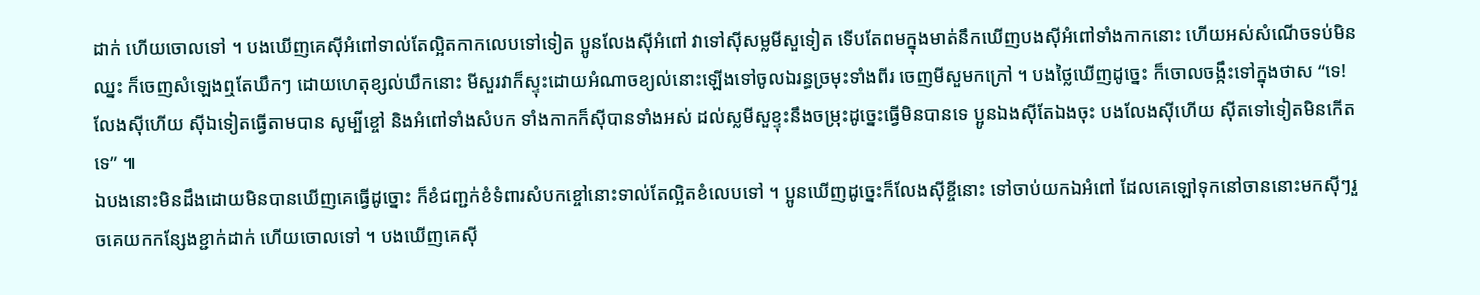ដាក់ ហើយចោលទៅ ។ បងឃើញគេស៊ីអំពៅទាល់តែល្អិតកាកលេបទៅទៀត ប្អូនលែងស៊ីអំពៅ វាទៅស៊ីសម្លមីសួទៀត ទើបតែពមក្នុងមាត់នឹកឃើញបងស៊ីអំពៅទាំងកាកនោះ ហើយអស់សំណើចទប់មិនឈ្នះ ក៏ចេញសំឡេងឮតែឃឹកៗ ដោយហេតុខ្សល់ឃឹកនោះ មីសួរវាក៏ស្ទុះដោយអំណាចខ្យល់នោះឡើងទៅចូលឯរន្ធច្រមុះទាំងពីរ ចេញមីសួមកក្រៅ ។ បងថ្លៃឃើញដូច្នេះ ក៏ចោលចង្កឹះទៅក្នុងថាស “ទេ! លែងស៊ីហើយ ស៊ីឯទៀតធ្វើតាមបាន សូម្បីខ្ចៅ និងអំពៅទាំងសំបក ទាំងកាកក៏ស៊ីបានទាំងអស់ ដល់ស្លមីសួខ្ទុះនឹងចម្រុះដូច្នេះធ្វើមិនបានទេ ប្អូនឯងស៊ីតែឯងចុះ បងលែងស៊ីហើយ ស៊ីតទៅទៀតមិនកើតទេ” ៕
ឯបងនោះមិនដឹងដោយមិនបានឃើញគេធ្វើដូច្នោះ ក៏ខំជញ្ជក់ខំទំពារសំបកខ្ចៅនោះទាល់តែល្អិតខំលេបទៅ ។ ប្អូនឃើញដូច្នេះក៏លែងស៊ីខ្ចីនោះ ទៅចាប់យកឯអំពៅ ដែលគេឡៅទុកនៅចាននោះមកស៊ីៗរួចគេយកកន្សែងខ្ជាក់ដាក់ ហើយចោលទៅ ។ បងឃើញគេស៊ី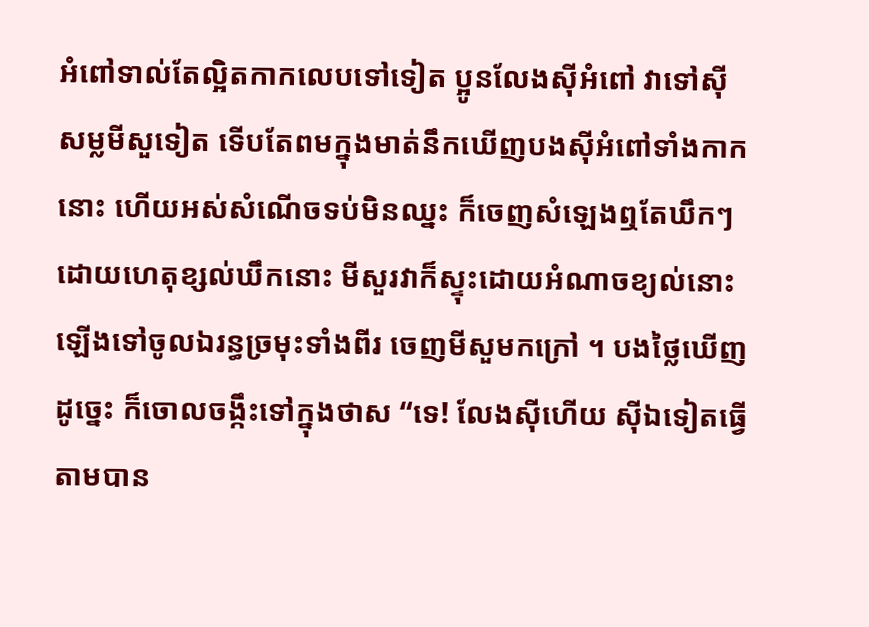អំពៅទាល់តែល្អិតកាកលេបទៅទៀត ប្អូនលែងស៊ីអំពៅ វាទៅស៊ីសម្លមីសួទៀត ទើបតែពមក្នុងមាត់នឹកឃើញបងស៊ីអំពៅទាំងកាកនោះ ហើយអស់សំណើចទប់មិនឈ្នះ ក៏ចេញសំឡេងឮតែឃឹកៗ ដោយហេតុខ្សល់ឃឹកនោះ មីសួរវាក៏ស្ទុះដោយអំណាចខ្យល់នោះឡើងទៅចូលឯរន្ធច្រមុះទាំងពីរ ចេញមីសួមកក្រៅ ។ បងថ្លៃឃើញដូច្នេះ ក៏ចោលចង្កឹះទៅក្នុងថាស “ទេ! លែងស៊ីហើយ ស៊ីឯទៀតធ្វើតាមបាន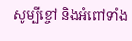សូម្បីខ្ចៅ និងអំពៅទាំង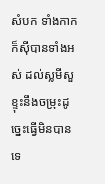សំបក ទាំងកាកក៏ស៊ីបានទាំងអស់ ដល់ស្លមីសួខ្ទុះនឹងចម្រុះដូច្នេះធ្វើមិនបានទេ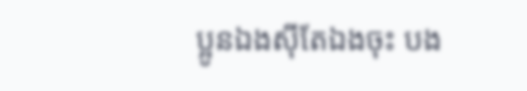ប្អូនឯងស៊ីតែឯងចុះ បង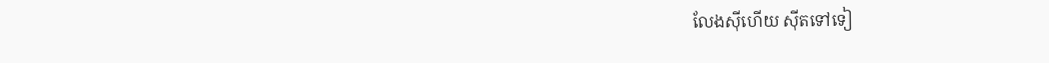លែងស៊ីហើយ ស៊ីតទៅទៀ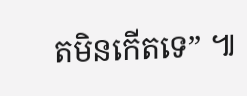តមិនកើតទេ” ៕